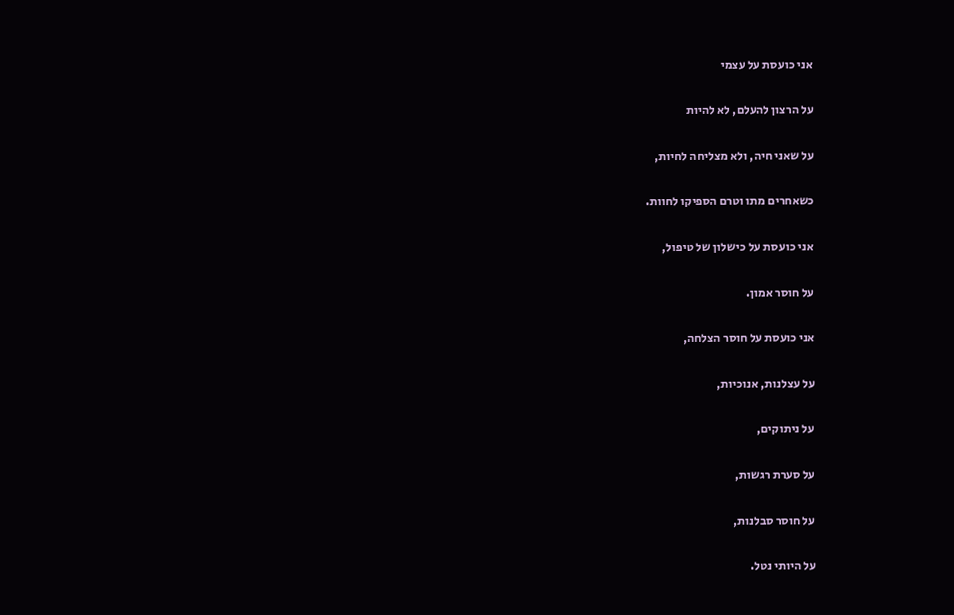אני כועסת על עצמי

על הרצון להעלם, לא להיות

על שאני חיה, ולא מצליחה לחיות,

כשאחרים מתו וטרם הספיקו לחוות.

אני כועסת על כישלון של טיפול,

על חוסר אמון.

אני כועסת על חוסר הצלחה,

על עצלנות, אנוכיות,

על ניתוקים,

על סערת רגשות,

על חוסר סבלנות,

על היותי נטל.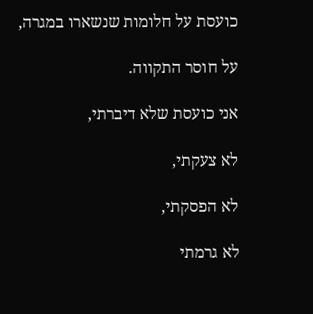כועסת על חלומות שנשארו במגרה,

על חוסר התקווה.

אני כועסת שלא דיברתי,

לא צעקתי,

לא הפסקתי,

לא גרמתי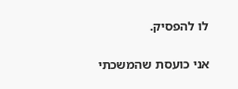לו להפסיק.

אני כועסת שהמשכתי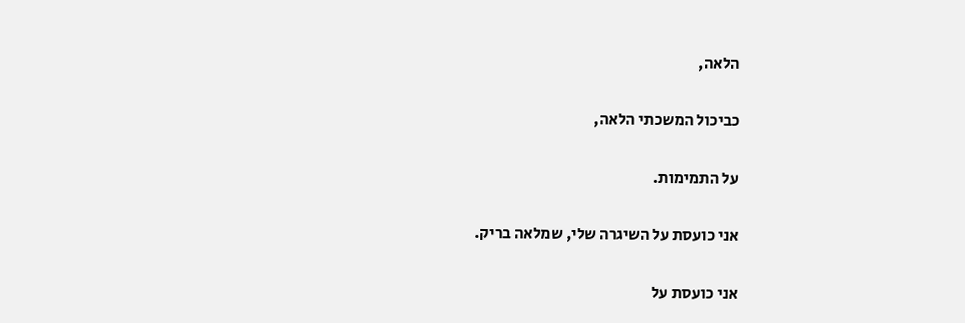הלאה,

כביכול המשכתי הלאה,

על התמימות.

אני כועסת על השיגרה שלי, שמלאה בריק.

אני כועסת על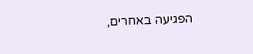הפגיעה באחרים,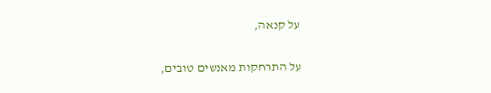על קנאה,

על התרחקות מאנשים טובים,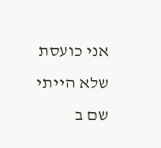אני כועסת שלא הייתי שם ב